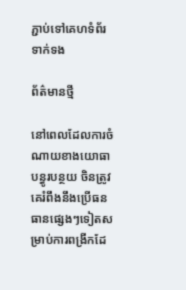ភ្ជាប់ទៅគេហទំព័រទាក់ទង

ព័ត៌មានថ្មី

នៅពេលដែលការចំណាយខាងយោធាបន្ធូរបន្ថយ ចិនត្រូវគេរំពឹងនឹងប្រើធនធានផ្សេងៗទៀតសម្រាប់ការពង្រីកដែ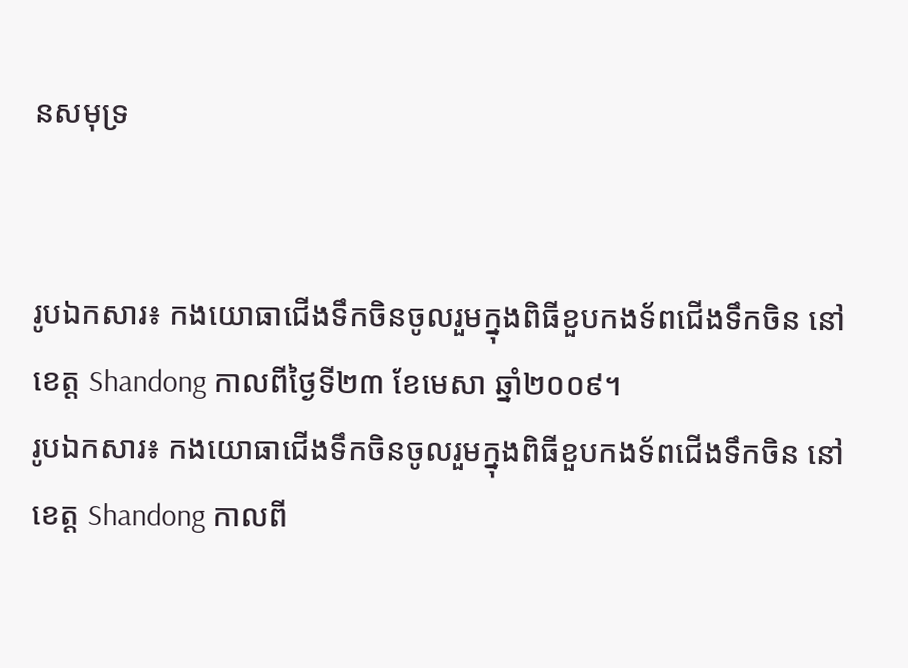នសមុទ្រ


រូបឯកសារ៖ កងយោធាជើងទឹកចិនចូលរួមក្នុងពិធីខួបកងទ័ពជើងទឹកចិន នៅខេត្ត Shandong កាលពីថ្ងៃទី២៣ ខែមេសា ឆ្នាំ២០០៩។
រូបឯកសារ៖ កងយោធាជើងទឹកចិនចូលរួមក្នុងពិធីខួបកងទ័ពជើងទឹកចិន នៅខេត្ត Shandong កាលពី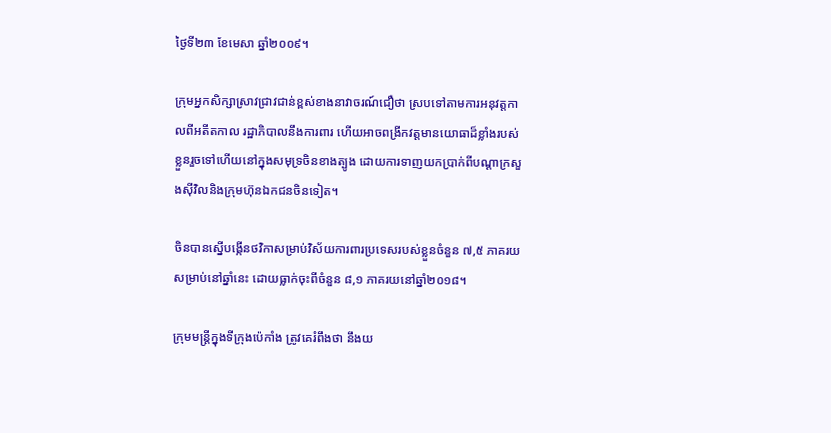ថ្ងៃទី២៣ ខែមេសា ឆ្នាំ២០០៩។

ក្រុមអ្នកសិក្សាស្រាវជ្រាវជាន់ខ្ពស់ខាងនាវាចរណ៍ជឿថា ស្របទៅតាមការអនុវត្តកាលពីអតីតកាល រដ្ឋាភិបាលនឹងការពារ ហើយអាចពង្រីកវត្តមានយោធាដ៏ខ្លាំងរបស់ខ្លួនរួចទៅហើយនៅក្នុងសមុទ្រចិនខាងត្បូង ដោយការទាញយកប្រាក់ពីបណ្តាក្រសួងស៊ីវិលនិងក្រុមហ៊ុនឯកជនចិនទៀត។

ចិនបានស្នើបង្កើនថវិកាសម្រាប់វិស័យការពារប្រទេសរបស់ខ្លួនចំនួន ៧,៥ ភាគរយសម្រាប់នៅឆ្នាំនេះ ដោយធ្លាក់ចុះពីចំនួន ៨,១ ភាគរយនៅឆ្នាំ២០១៨។

ក្រុមមន្រ្តីក្នុងទីក្រុងប៉េកាំង ត្រូវគេរំពឹងថា នឹងយ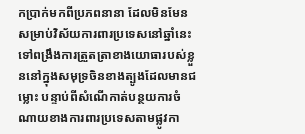កប្រាក់មកពីប្រភពនានា ដែលមិនមែនសម្រាប់វិស័យការពារប្រទេសនៅឆ្នាំនេះទៅពង្រឹងការត្រួតត្រាខាងយោធារបស់ខ្លួននៅក្នុងសមុទ្រចិនខាងត្បូងដែលមានជម្លោះ បន្ទាប់ពីសំណើកាត់បន្ថយការចំណាយខាងការពារប្រទេសតាមផ្លូវកា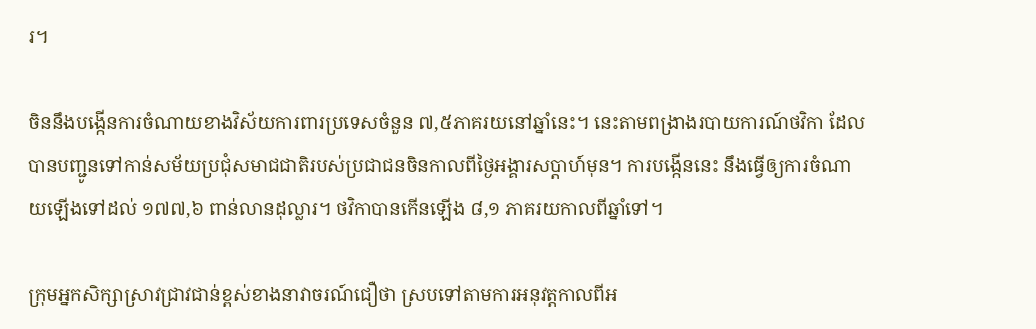រ។

ចិននឹងបង្កើនការចំណាយខាងវិស័យការពារប្រទេសចំនួន ៧,៥ភាគរយនៅឆ្នាំនេះ។ នេះតាមពង្រាងរបាយការណ៍ថវិកា ដែលបានបញ្ជូនទៅកាន់សម័យប្រជុំសមាជជាតិរបស់ប្រជាជនចិនកាលពីថ្ងៃអង្គារសប្តាហ៍មុន។ ការបង្កើននេះ នឹងធ្វើឲ្យការចំណាយឡើងទៅដល់ ១៧៧,៦ ពាន់លានដុល្លារ។ ថវិកាបានកើនឡើង ៨,១ ភាគរយកាលពីឆ្នាំទៅ។

ក្រុមអ្នកសិក្សាស្រាវជ្រាវជាន់ខ្ពស់ខាងនាវាចរណ៍ជឿថា ស្របទៅតាមការអនុវត្តកាលពីអ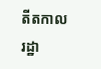តីតកាល រដ្ឋា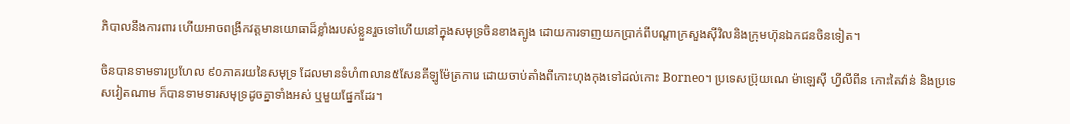ភិបាលនឹងការពារ ហើយអាចពង្រីកវត្តមានយោធាដ៏ខ្លាំងរបស់ខ្លួនរួចទៅហើយនៅក្នុងសមុទ្រចិនខាងត្បូង ដោយការទាញយកប្រាក់ពីបណ្តាក្រសួងស៊ីវិលនិងក្រុមហ៊ុនឯកជនចិនទៀត។

ចិនបានទាមទារប្រហែល ៩០ភាគរយនៃសមុទ្រ ដែលមានទំហំ៣លាន៥សែនគីឡូម៉ែត្រការេ ដោយចាប់តាំងពីកោះហុងកុងទៅដល់កោះ Borneo។ ប្រទេសប្រ៊ុយណេ ម៉ាឡេស៊ី ហ្វីលីពីន កោះតៃវ៉ាន់ និងប្រទេសវៀតណាម ក៏បានទាមទារសមុទ្រដូចគ្នាទាំងអស់ ឬមួយផ្នែកដែរ។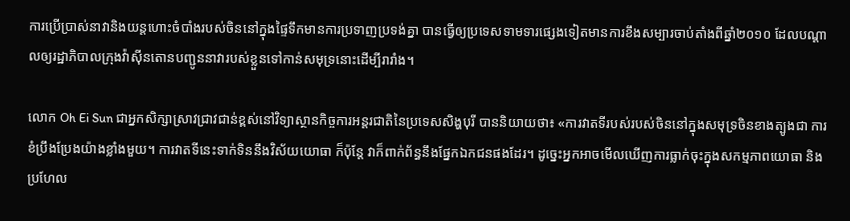ការប្រើប្រាស់នាវានិងយន្តហោះចំបាំងរបស់ចិននៅក្នុងផ្ទៃទឹកមានការប្រទាញប្រទង់គ្នា បានធ្វើឲ្យប្រទេសទាមទារផ្សេងទៀតមានការខឹងសម្បារចាប់តាំងពីឆ្នាំ២០១០ ដែលបណ្តាលឲ្យរដ្ឋាភិបាលក្រុងវ៉ាស៊ីនតោនបញ្ជូននាវារបស់ខ្លួនទៅកាន់សមុទ្រនោះដើម្បីរារាំង។

លោក Oh Ei Sun ជាអ្នកសិក្សាស្រាវជ្រាវជាន់ខ្ពស់នៅវិទ្យាស្ថានកិច្ចការអន្តរជាតិនៃប្រទេសសិង្ហបុរី បាននិយាយថា៖ «ការវាតទីរបស់របស់ចិននៅក្នុងសមុទ្រចិនខាងត្បូងជា ការខំប្រឹងប្រែងយ៉ាងខ្លាំងមួយ។ ការវាតទីនេះទាក់ទិននឹងវិស័យយោធា ក៏ប៉ុន្តែ វាក៏ពាក់ព័ន្ធនឹងផ្នែកឯកជនផងដែរ។ ដូច្នេះអ្នកអាចមើលឃើញការធ្លាក់ចុះក្នុងសកម្មភាពយោធា និងប្រហែល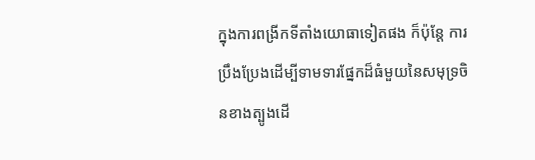ក្នុងការពង្រីកទីតាំងយោធាទៀតផង ក៏ប៉ុន្តែ ការប្រឹងប្រែងដើម្បីទាមទារផ្នែកដ៏ធំមួយនៃសមុទ្រចិនខាងត្បូងដើ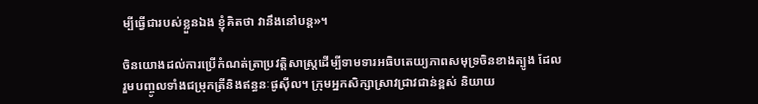ម្បីធ្វើជារបស់ខ្លួនឯង ខ្ញុំគិតថា វានឹងនៅបន្ត»។

ចិនយោងដល់ការប្រើកំណត់ត្រាប្រវត្តិសាស្រ្តដើម្បីទាមទារអធិបតេយ្យភាពសមុទ្រចិនខាងត្បូង ដែលរួមបញ្ចូលទាំងជម្រុកត្រីនិងឥន្ធនៈផូស៊ីល។ ក្រុមអ្នកសិក្សាស្រាវជ្រាវជាន់ខ្ពស់ និយាយ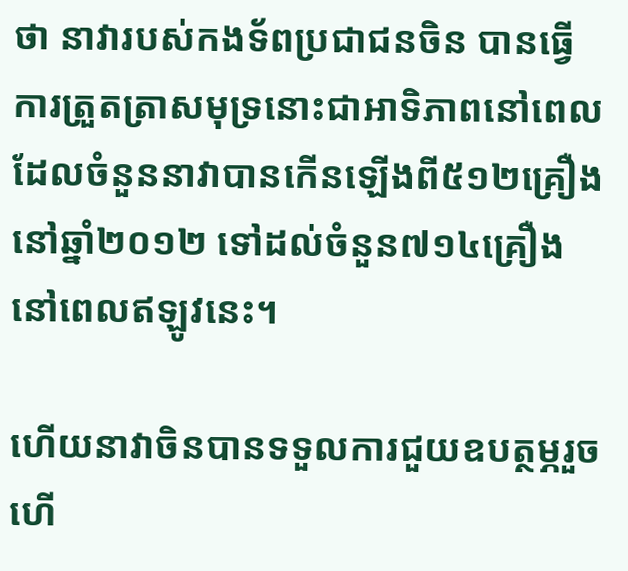ថា នាវារបស់កងទ័ពប្រជាជនចិន បានធ្វើការត្រួតត្រាសមុទ្រនោះជាអាទិភាពនៅពេល ដែលចំនួននាវាបានកើនឡើងពី៥១២គ្រឿងនៅឆ្នាំ២០១២ ទៅដល់ចំនួន៧១៤គ្រឿងនៅពេលឥឡូវនេះ។

ហើយនាវាចិនបានទទួលការជួយឧបត្ថម្ភរួចហើ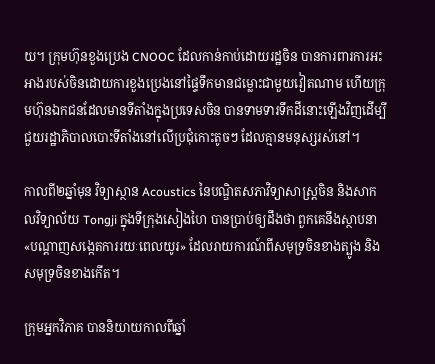យ។ ក្រុមហ៊ុនខួងប្រេង CNOOC ដែលកាន់កាប់ដោយរដ្ឋចិន បានការពារការអះអាងរបស់ចិនដោយការខួងប្រេងនៅផ្ទៃទឹកមានជម្លោះជាមួយវៀតណាម ហើយក្រុមហ៊ុនឯកជនដែលមានទីតាំងក្នុងប្រទេសចិន បានទាមទារទឹកដីនោះឡើងវិញដើម្បីជួយរដ្ឋាភិបាលបោះទីតាំងនៅលើប្រជុំកោះតូចៗ ដែលគ្មានមនុស្សរស់នៅ។

កាលពី២ឆ្នាំមុន វិទ្យាស្ថាន Acoustics នៃបណ្ឌិតសភាវិទ្យាសាស្រ្តចិន និងសាកលវិទ្យាល័យ Tongji ក្នុងទីក្រុងសៀងហៃ បានប្រាប់ឲ្យដឹងថា ពួកគេនឹងស្ថាបនា «បណ្តាញសង្កេតការរយៈពេលយូរ» ដែលរាយការណ៍ពីសមុទ្រចិនខាងត្បូង និងសមុទ្រចិនខាងកើត។

ក្រុមអ្នកវិភាគ បាននិយាយកាលពីឆ្នាំ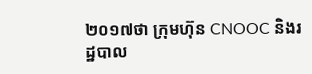២០១៧ថា ក្រុមហ៊ុន CNOOC និងរដ្ឋបាល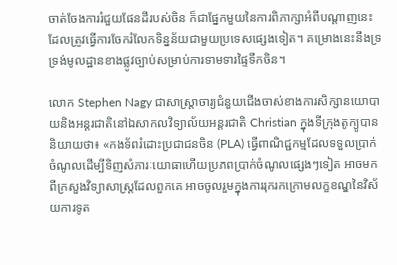ចាត់ចែងការរំជួយផែនដីរបស់ចិន ក៏ជាផ្នែកមួយនៃការពិភាក្សាអំពីបណ្តាញនេះ ដែលត្រូវធ្វើការចែករំលែកទិន្នន័យជាមួយប្រទេសផ្សេងទៀត។ គម្រោងនេះនឹងទ្រទ្រង់មូលដ្ឋានខាងផ្លូវច្បាប់សម្រាប់ការទាមទារផ្ទៃទឹកចិន។

លោក Stephen Nagy ជាសាស្ត្រាចារ្យជំនួយជើងចាស់ខាងការសិក្សានយោបាយនិងអន្តរជាតិនៅឯសាកលវិទ្យាល័យអន្តរជាតិ Christian ក្នុងទីក្រុងតូក្យូបាននិយាយថា៖ «កងទ័ពរំដោះប្រជាជនចិន (PLA) ធ្វើពាណិជ្ជកម្មដែលទទួលប្រាក់ចំណូលដើម្បីទិញសំភារៈយោធាហើយប្រភពប្រាក់ចំណូលផ្សេងៗទៀត អាចមកពីក្រសួងវិទ្យាសាស្រ្តដែលពួកគេ អាចចូលរួមក្នុងការរុករកក្រោមលក្ខខណ្ឌនៃវិស័យការទូត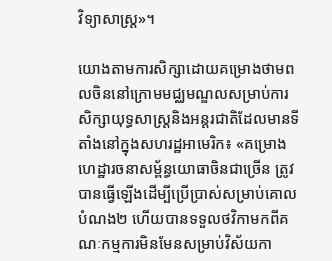វិទ្យាសាស្រ្ត»។

យោងតាមការសិក្សាដោយគម្រោងថាមពលចិននៅក្រោមមជ្ឈមណ្ឌលសម្រាប់ការសិក្សាយុទ្ធសាស្រ្តនិងអន្តរជាតិដែលមានទីតាំងនៅក្នុងសហរដ្ឋអាមេរិក៖ «គម្រោងហេដ្ឋារចនាសម្ព័ន្ធយោធាចិនជាច្រើន ត្រូវបានធ្វើឡើងដើម្បីប្រើប្រាស់សម្រាប់គោលបំណង២ ហើយបានទទួលថវិកាមកពីគណៈកម្មការមិនមែនសម្រាប់វិស័យកា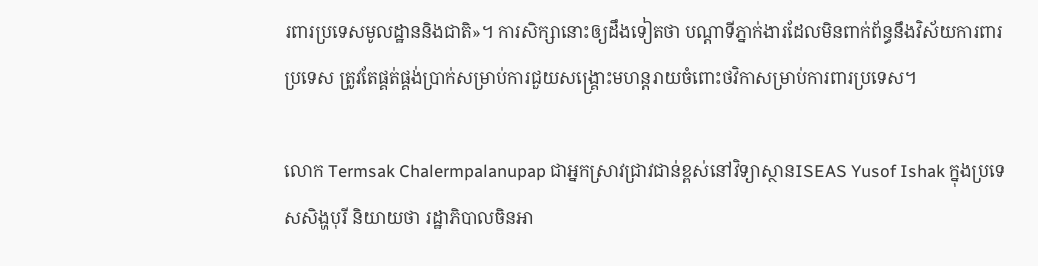រពារប្រទេសមូលដ្ឋាននិងជាតិ»។ ការសិក្សានោះឲ្យដឹងទៀតថា បណ្តាទីភ្នាក់ងារដែលមិនពាក់ព័ន្ធនឹងវិស័យការពារប្រទេស ត្រូវតែផ្គត់ផ្គង់ប្រាក់សម្រាប់ការជួយសង្គ្រោះមហន្តរាយចំពោះថវិកាសម្រាប់ការពារប្រទេស។

លោក Termsak Chalermpalanupap ជាអ្នកស្រាវជ្រាវជាន់ខ្ពស់នៅវិទ្យាស្ថានISEAS Yusof Ishak ក្នុងប្រទេសសិង្ហបុរី និយាយថា រដ្ឋាភិបាលចិនអា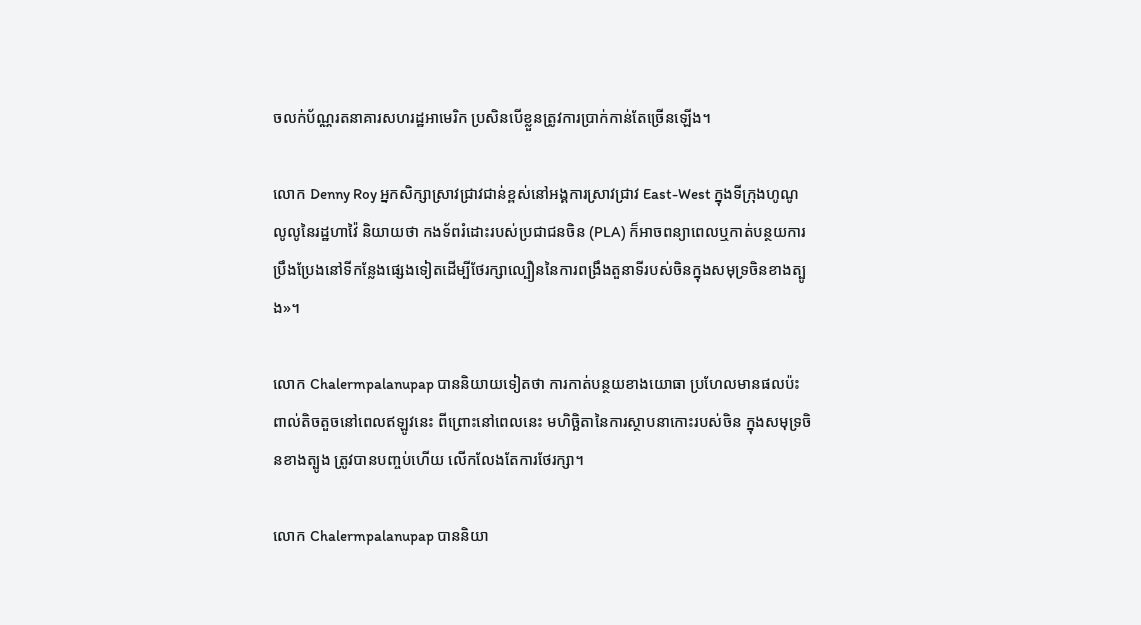ចលក់ប័ណ្ណរតនាគារសហរដ្ឋអាមេរិក ប្រសិនបើខ្លួនត្រូវការប្រាក់កាន់តែច្រើនឡើង។

លោក Denny Roy អ្នកសិក្សាស្រាវជ្រាវជាន់ខ្ពស់នៅអង្គការស្រាវជ្រាវ East-West ក្នុងទីក្រុងហូណូលូលូនៃរដ្ឋហាវ៉ៃ និយាយថា កងទ័ពរំដោះរបស់ប្រជាជនចិន (PLA) ក៏អាចពន្យាពេលឬកាត់បន្ថយការប្រឹងប្រែងនៅទីកន្លែងផ្សេងទៀតដើម្បីថែរក្សាល្បឿននៃការពង្រឹងតួនាទីរបស់ចិនក្នុងសមុទ្រចិនខាងត្បូង»។

លោក Chalermpalanupap បាននិយាយទៀតថា ការកាត់បន្ថយខាងយោធា ប្រហែលមានផលប៉ះពាល់តិចតួចនៅពេលឥឡូវនេះ ពីព្រោះនៅពេលនេះ មហិច្ឆិតានៃការស្ថាបនាកោះរបស់ចិន ក្នុងសមុទ្រចិនខាងត្បូង ត្រូវបានបញ្ចប់ហើយ លើកលែងតែការថែរក្សា។

លោក Chalermpalanupap បាននិយា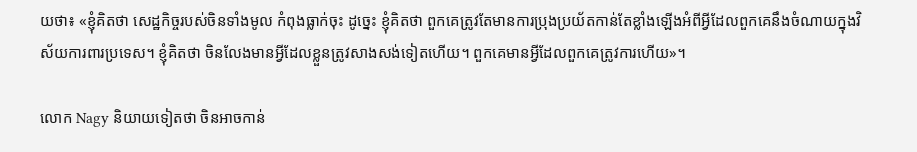យថា៖ «ខ្ញុំគិតថា សេដ្ឋកិច្ចរបស់ចិនទាំងមូល កំពុងធ្លាក់ចុះ ដូច្នេះ ខ្ញុំគិតថា ពួកគេត្រូវតែមានការប្រុងប្រយ័តកាន់តែខ្លាំងឡើងអំពីអ្វីដែលពួកគេនឹងចំណាយក្នុងវិស័យការពារប្រទេស។ ខ្ញុំគិតថា ចិនលែងមានអ្វីដែលខ្លួនត្រូវសាងសង់ទៀតហើយ។ ពួកគេមានអ្វីដែលពួកគេត្រូវការហើយ»។

លោក Nagy និយាយទៀតថា ចិនអាចកាន់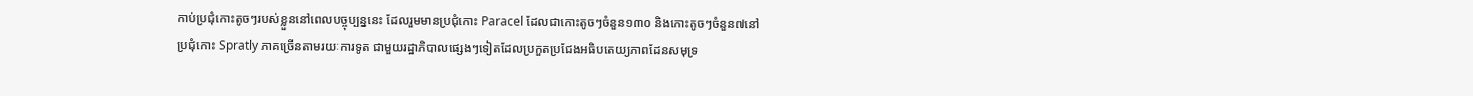កាប់ប្រជុំកោះតូចៗរបស់ខ្លួននៅពេលបច្ចុប្បន្ននេះ ដែលរួមមានប្រជុំកោះ Paracel ដែលជាកោះតូចៗចំនួន១៣០ និងកោះតូចៗចំនួន៧នៅប្រជុំកោះ Spratly ភាគច្រើនតាមរយៈការទូត ជាមួយរដ្ឋាភិបាលផ្សេងៗទៀតដែលប្រកួតប្រជែងអធិបតេយ្យភាពដែនសមុទ្រ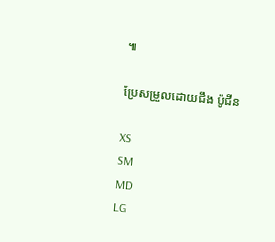៕

ប្រែសម្រួលដោយជឹង ប៉ូជីន

XS
SM
MD
LG